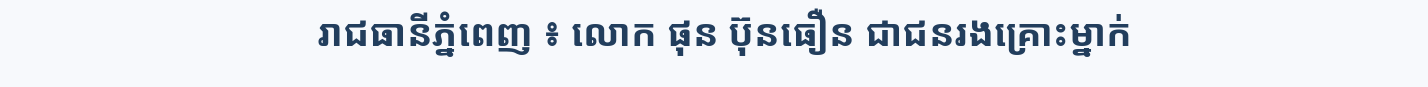រាជធានីភ្នំពេញ ៖ លោក ផុន ប៊ុនធឿន ជាជនរងគ្រោះម្នាក់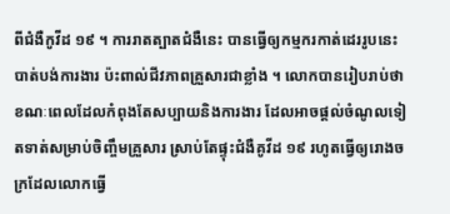ពីជំងឺកូវីដ ១៩ ។ ការរាតត្បាតជំងឺនេះ បានធ្វើឲ្យកម្មករកាត់ដេររូបនេះបាត់បង់ការងារ ប៉ះពាល់ជីវភាពគ្រួសារជាខ្លាំង ។ លោកបានរៀបរាប់ថា ខណៈពេលដែលកំពុងតែសប្បាយនិងការងារ ដែលអាចផ្តល់ចំណូលទៀតទាត់សម្រាប់ចិញ្ចឹមគ្រួសារ ស្រាប់តែផ្ទុះជំងឺគូវីដ ១៩ រហូតធ្វើឲ្យរោងចក្រដែលលោកធ្វើ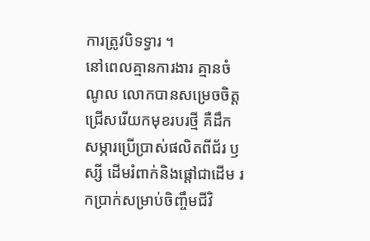ការត្រូវបិទទ្វារ ។
នៅពេលគ្មានការងារ គ្មានចំណូល លោកបានសម្រេចចិត្តជ្រើសរើយកមុខរបរថ្មី គឺដឹកសម្ភារប្រើប្រាស់ផលិតពីជ័រ ឫស្សី ដើមរំពាក់និងផ្ដៅជាដើម រកប្រាក់សម្រាប់ចិញ្ចឹមជីវិ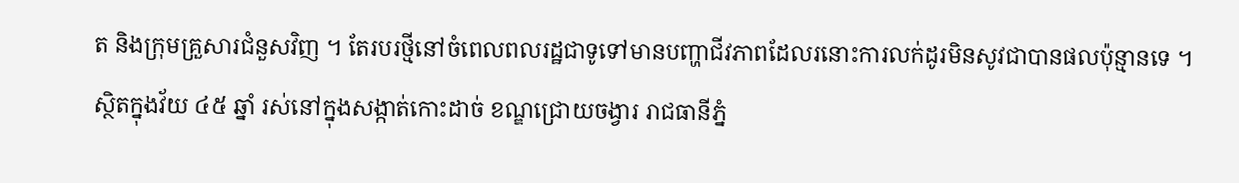ត និងក្រុមគ្រួសារជំនួសវិញ ។ តែរបរថ្មីនៅចំពេលពលរដ្ឋជាទូទៅមានបញ្ហាជីវភាពដែលរនោះការលក់ដូរមិនសូវជាបានផលប៉ុន្មានទេ ។
ស្ថិតក្នុងវ័យ ៤៥ ឆ្នាំ រស់នៅក្នុងសង្កាត់កោះដាច់ ខណ្ឌជ្រោយចង្វារ រាជធានីភ្នំ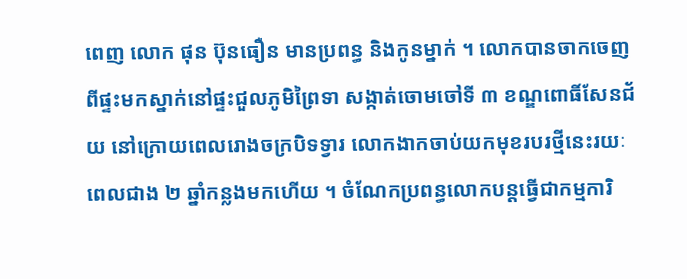ពេញ លោក ផុន ប៊ុនធឿន មានប្រពន្ធ និងកូនម្នាក់ ។ លោកបានចាកចេញពីផ្ទះមកស្នាក់នៅផ្ទះជួលភូមិព្រៃទា សង្កាត់ចោមចៅទី ៣ ខណ្ឌពោធិ៍សែនជ័យ នៅក្រោយពេលរោងចក្របិទទ្វារ លោកងាកចាប់យកមុខរបរថ្មីនេះរយៈពេលជាង ២ ឆ្នាំកន្លងមកហើយ ។ ចំណែកប្រពន្ធលោកបន្តធ្វើជាកម្មការិ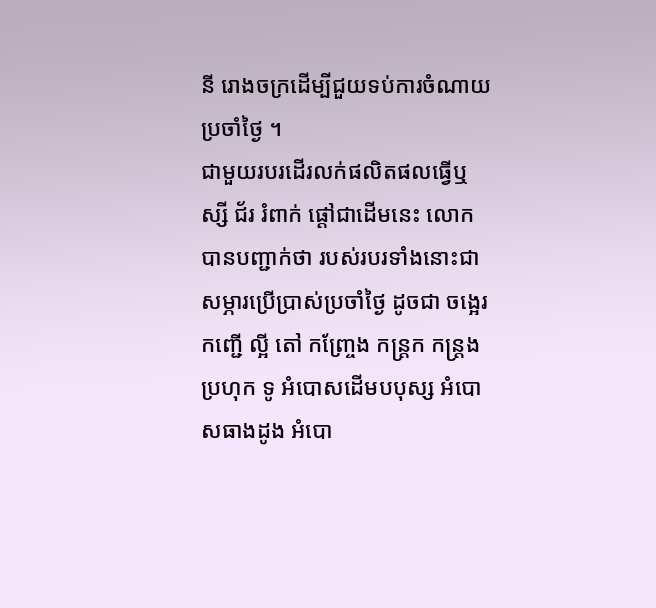នី រោងចក្រដើម្បីជួយទប់ការចំណាយប្រចាំថ្ងៃ ។
ជាមួយរបរដើរលក់ផលិតផលធ្វើឬស្សី ជ័រ រំពាក់ ផ្តៅជាដើមនេះ លោកបានបញ្ជាក់ថា របស់របរទាំងនោះជាសម្ភារប្រើប្រាស់ប្រចាំថ្ងៃ ដូចជា ចង្អេរ កញ្ជើ ល្អី តៅ កញ្ច្រែង កន្ត្រក កន្ត្រងប្រហុក ទូ អំបោសដើមបបុស្ស អំបោសធាងដូង អំបោ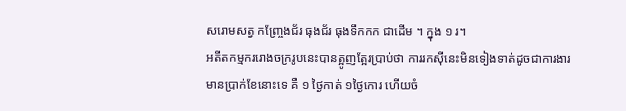សរោមសត្វ កញ្ច្រែងជ័រ ធុងជ័រ ធុងទឹកកក ជាដើម ។ ក្នុង ១ រ។
អតីតកម្មកររោងចក្ររូបនេះបានត្អូញត្អែរប្រាប់ថា ការរកស៊ីនេះមិនទៀងទាត់ដូចជាការងារមានប្រាក់ខែនោះទេ គឺ ១ ថ្ងៃកាត់ ១ថ្ងៃកោរ ហើយចំ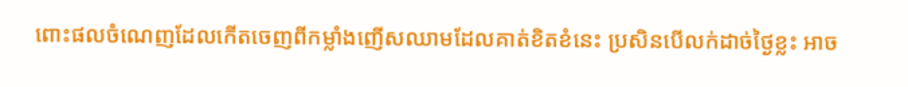ពោះផលចំណេញដែលកើតចេញពីកម្លាំងញើសឈាមដែលគាត់ខិតខំនេះ ប្រសិនបើលក់ដាច់ថ្ងៃខ្លះ អាច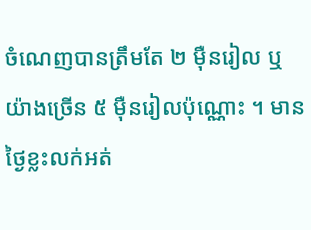ចំណេញបានត្រឹមតែ ២ ម៉ឺនរៀល ឬយ៉ាងច្រើន ៥ ម៉ឺនរៀលប៉ុណ្ណោះ ។ មានថ្ងៃខ្លះលក់អត់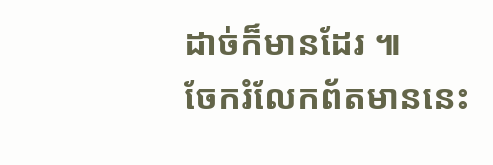ដាច់ក៏មានដែរ ៕
ចែករំលែកព័តមាននេះ